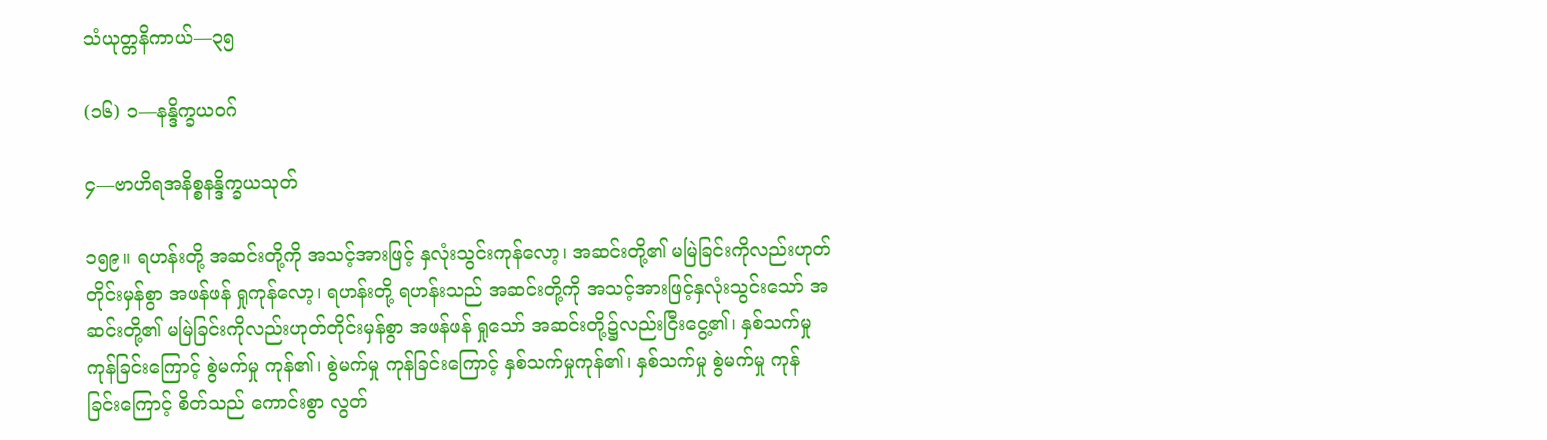သံယုတ္တနိကာယ်—၃၅

(၁၆) ၁—နန္ဒိက္ခယဝဂ်

၄—ဗာဟိရအနိစ္စနန္ဒိက္ခယသုတ်

၁၅၉။ ရဟန်းတို့ အဆင်းတို့ကို အသင့်အားဖြင့် နှလုံးသွင်းကုန်လော့၊ အဆင်းတို့၏ မမြဲခြင်းကိုလည်းဟုတ်တိုင်းမှန်စွာ အဖန်ဖန် ရှုကုန်လော့၊ ရဟန်းတို့ ရဟန်းသည် အဆင်းတို့ကို အသင့်အားဖြင့်နှလုံးသွင်းသော် အဆင်းတို့၏ မမြဲခြင်းကိုလည်းဟုတ်တိုင်းမှန်စွာ အဖန်ဖန် ရှုသော် အဆင်းတို့၌လည်းငြီးငွေ့၏၊ နှစ်သက်မှု ကုန်ခြင်းကြောင့် စွဲမက်မှု ကုန်၏၊ စွဲမက်မှု ကုန်ခြင်းကြောင့် နှစ်သက်မှုကုန်၏၊ နှစ်သက်မှု စွဲမက်မှု ကုန်ခြင်းကြောင့် စိတ်သည် ကောင်းစွာ လွတ်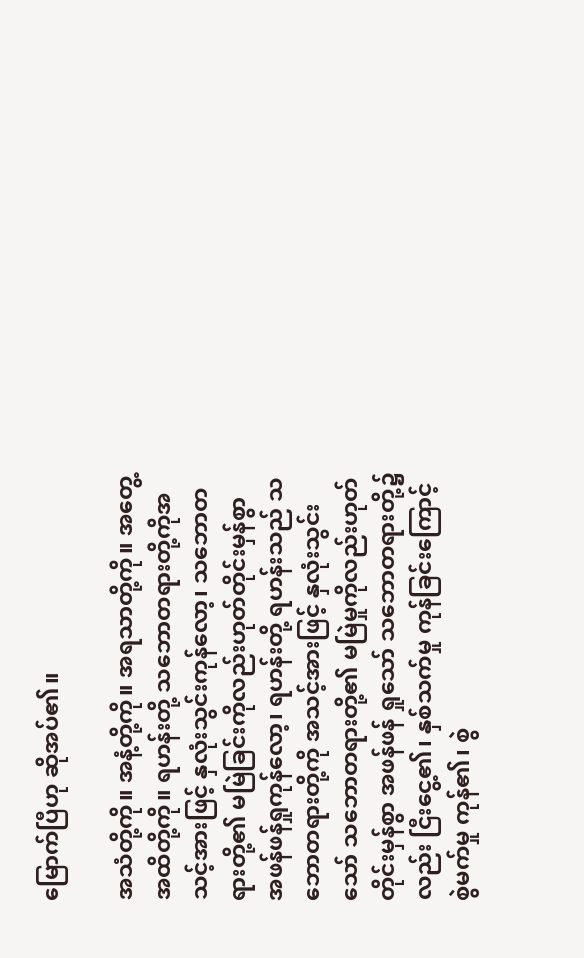မြောက်ပြီဟု ဆိုအပ်၏။

အသံတို့ကို။ အနံ့တို့ကို။ အရသာတို့ကို။ အတွေ့အထိတို့ကို။ ရဟန်းတို့ သဘောတရားတို့ကိုအသင့်အားဖြင့် နှလုံးသွင်းကုန်လော့၊ သဘောတရားတို့၏ မမြဲခြင်းကိုလည်းဟုတ်တိုင်းမှန်စွာ အဖန်ဖန်ရှုကုန်လော့၊ ရဟန်းတို့ ရဟန်းသည် သဘောတရားတို့ကို အသင့်အားဖြင့် နှလုံးသွင်းသော် သဘောတရားတို့၏ မမြဲမှုကိုလည်းဟုတ်တိုင်းမှန်စွာ အဖန်ဖန် ရှုသော် သဘောတရားတို့၌လည်း ငြီးငွေ့၏၊ နှစ်သက်မှု ကုန်ခြင်းကြောင့် စွဲမက်မှု ကုန်၏၊ စွဲ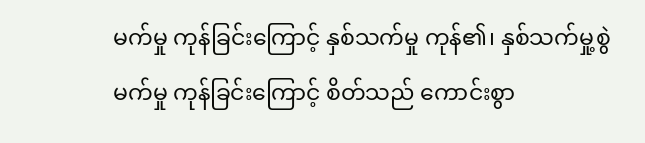မက်မှု ကုန်ခြင်းကြောင့် နှစ်သက်မှု ကုန်၏၊ နှစ်သက်မှု့စွဲမက်မှု ကုန်ခြင်းကြောင့် စိတ်သည် ကောင်းစွာ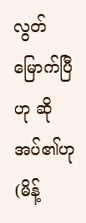လွတ်မြောက်ပြီဟု ဆိုအပ်၏ဟု (မိန့်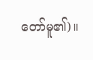တော်မူ၏)။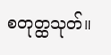စတုတ္ထသုတ်။